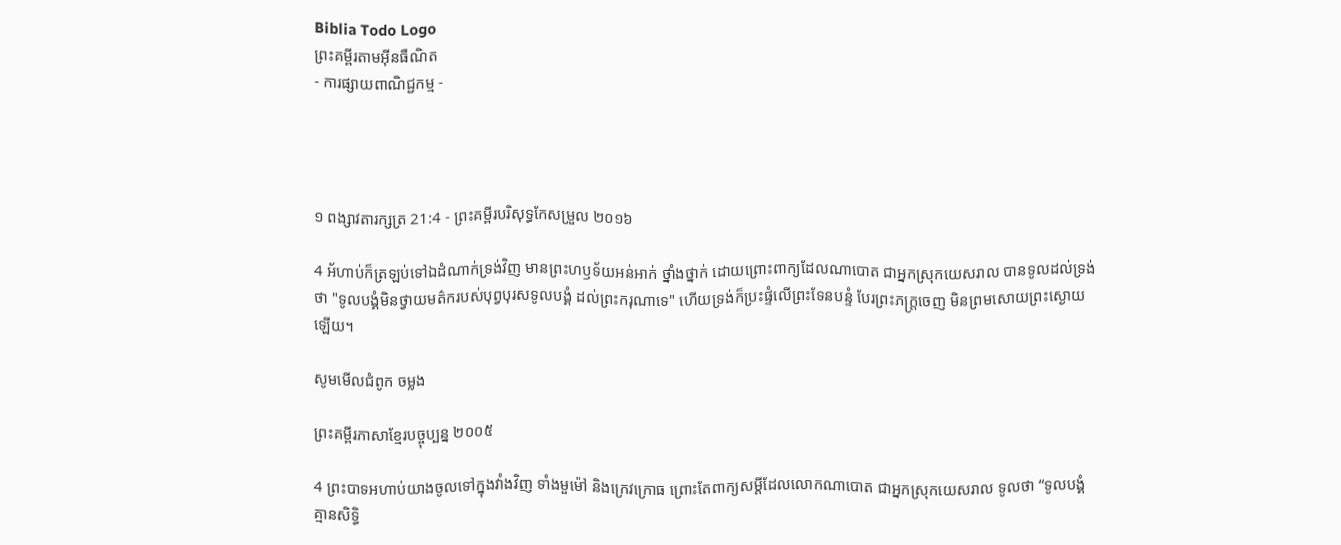Biblia Todo Logo
ព្រះគម្ពីរតាមអ៊ីនធឺណិត
- ការផ្សាយពាណិជ្ជកម្ម -




១ ពង្សាវ‌តារ‌ក្សត្រ 21:4 - ព្រះគម្ពីរបរិសុទ្ធកែសម្រួល ២០១៦

4 អ័ហាប់ក៏ត្រឡប់ទៅឯដំណាក់ទ្រង់វិញ មានព្រះ‌ហឫ‌ទ័យអន់‌អាក់ ថ្នាំង‌ថ្នាក់ ដោយព្រោះពាក្យដែលណា‌បោត ជាអ្នកស្រុកយេស‌រាល បានទូលដល់ទ្រង់ថា "ទូល‌បង្គំមិនថ្វាយមត៌ករបស់បុព្វ‌បុរសទូល‌បង្គំ ដល់ព្រះ‌ករុណាទេ" ហើយទ្រង់ក៏ប្រះផ្ទំលើព្រះ‌ទែន‌បន្ទំ បែរព្រះ‌ភក្ត្រចេញ មិនព្រមសោយព្រះ‌ស្ងោយឡើយ។

សូមមើលជំពូក ចម្លង

ព្រះគម្ពីរភាសាខ្មែរបច្ចុប្បន្ន ២០០៥

4 ព្រះ‌បាទអហាប់យាងចូលទៅក្នុងវាំងវិញ ទាំងមួម៉ៅ និងក្រេវ‌ក្រោធ ព្រោះតែពាក្យសម្ដីដែលលោកណា‌បោត ជាអ្នកស្រុកយេសរាល ទូលថា “ទូលបង្គំគ្មានសិទ្ធិ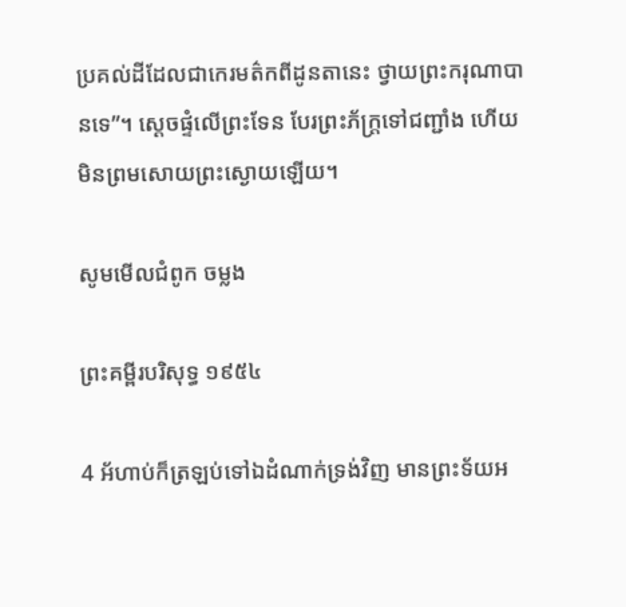ប្រគល់ដីដែលជាកេរ‌មត៌កពីដូនតានេះ ថ្វាយព្រះ‌ករុណាបានទេ”។ ស្ដេចផ្ទំលើព្រះទែន បែរព្រះ‌ភ័ក្ត្រទៅជញ្ជាំង ហើយមិនព្រមសោយព្រះ‌ស្ងោយឡើយ។

សូមមើលជំពូក ចម្លង

ព្រះគម្ពីរបរិសុទ្ធ ១៩៥៤

4 អ័ហាប់ក៏ត្រឡប់ទៅឯដំណាក់ទ្រង់វិញ មានព្រះ‌ទ័យអ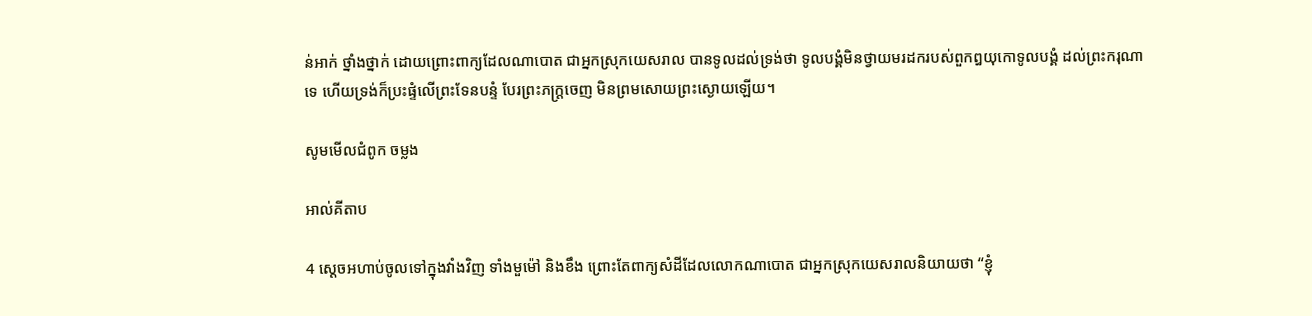ន់‌អាក់ ថ្នាំង‌ថ្នាក់ ដោយព្រោះពាក្យដែលណាបោត ជាអ្នកស្រុកយេស‌រាល បានទូលដល់ទ្រង់ថា ទូលបង្គំមិនថ្វាយមរដករបស់ពួកឰយុកោទូលបង្គំ ដល់ព្រះ‌ករុណាទេ ហើយទ្រង់ក៏ប្រះផ្ទំលើព្រះ‌ទែន‌បន្ទំ បែរព្រះ‌ភក្ត្រចេញ មិនព្រមសោយព្រះ‌ស្ងោយឡើយ។

សូមមើលជំពូក ចម្លង

អាល់គីតាប

4 ស្តេចអហាប់ចូលទៅក្នុងវាំងវិញ ទាំងមួម៉ៅ និងខឹង ព្រោះតែពាក្យសំដីដែលលោកណា‌បោត ជាអ្នកស្រុកយេស‌រាលនិយាយថា “ខ្ញុំ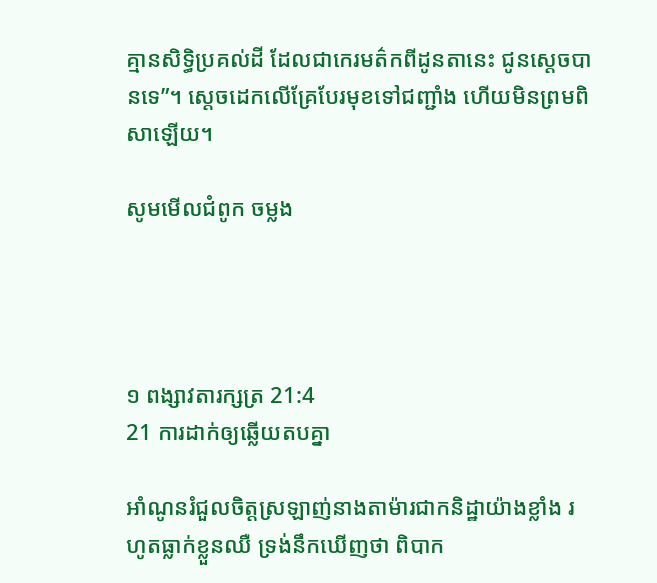គ្មានសិទ្ធិប្រគល់ដី ដែលជាកេរ‌មត៌កពីដូន‌តានេះ ជូនស្តេចបានទេ”។ ស្តេចដេកលើគ្រែបែរមុខទៅជញ្ជាំង ហើយមិនព្រមពិសាឡើយ។

សូមមើលជំពូក ចម្លង




១ ពង្សាវ‌តារ‌ក្សត្រ 21:4
21 ការដាក់ឲ្យឆ្លើយតបគ្នា

អាំណូនរំជួលចិត្តស្រឡាញ់នាងតាម៉ារជាកនិដ្ឋាយ៉ាងខ្លាំង រហូតធ្លាក់ខ្លួនឈឺ ទ្រង់នឹកឃើញថា ពិបាក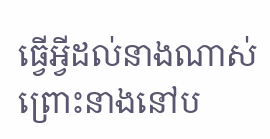ធ្វើអ្វីដល់នាងណាស់ ព្រោះនាងនៅប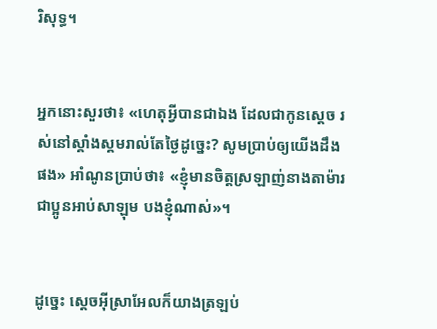រិសុទ្ធ។


អ្នកនោះសួរថា៖ «ហេតុអ្វីបានជាឯង ដែលជាកូនស្តេច រស់នៅស្គាំង‌ស្គមរាល់តែថ្ងៃដូច្នេះ? សូមប្រាប់ឲ្យយើងដឹងផង» អាំណូនប្រាប់ថា៖ «ខ្ញុំមានចិត្តស្រឡាញ់នាងតាម៉ារ ជាប្អូនអាប់សា‌ឡុម បងខ្ញុំណាស់»។


ដូច្នេះ ស្តេចអ៊ីស្រា‌អែលក៏យាងត្រឡប់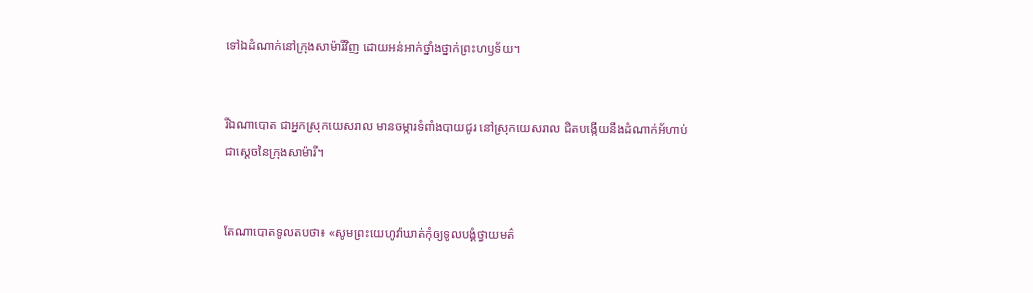ទៅឯដំណាក់នៅក្រុងសាម៉ារីវិញ ដោយអន់‌អាក់ថ្នាំង‌ថ្នាក់ព្រះ‌ហឫ‌ទ័យ។


រីឯណា‌បោត ជាអ្នកស្រុកយេស‌រាល មានចម្ការទំពាំង‌បាយ‌ជូរ នៅស្រុកយេស‌រាល ជិតបង្កើយនឹងដំណាក់អ័ហាប់ ជាស្តេចនៃក្រុងសាម៉ារី។


តែណា‌បោតទូលតបថា៖ «សូមព្រះ‌យេហូវ៉ាឃាត់កុំឲ្យទូល‌បង្គំថ្វាយមត៌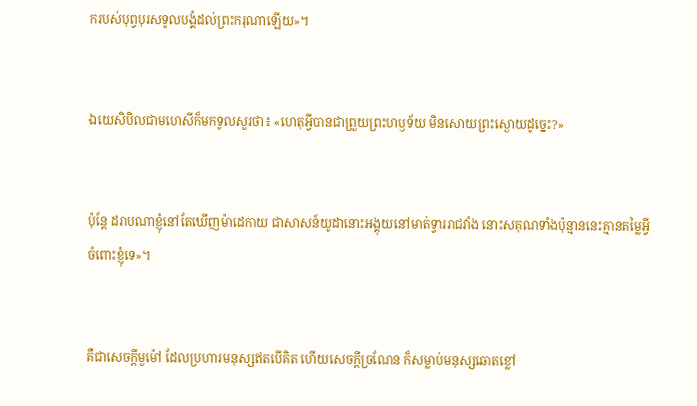ករបស់បុព្វ‌បុរសទូល‌បង្គំដល់ព្រះ‌ករុណាឡើយ»។


ឯយេសិ‌បិលជាមហេសីក៏មកទូលសួរថា៖ «ហេតុអ្វីបានជាព្រួយព្រះ‌ហឫ‌ទ័យ មិនសោយព្រះ‌ស្ងោយដូច្នេះ?»


ប៉ុន្តែ ដរាបណាខ្ញុំនៅតែឃើញម៉ា‌ដេកាយ ជាសាសន៍យូដានោះអង្គុយនៅមាត់ទ្វាររាជ‌វាំង នោះស‌គុណទាំងប៉ុន្មាននេះគ្មានតម្លៃអ្វីចំពោះខ្ញុំទេ»។


គឺជាសេចក្ដីមួម៉ៅ ដែលប្រហារមនុស្សឥតបើគិត ហើយសេចក្ដីច្រណែន ក៏សម្លាប់មនុស្សឆោតខ្លៅ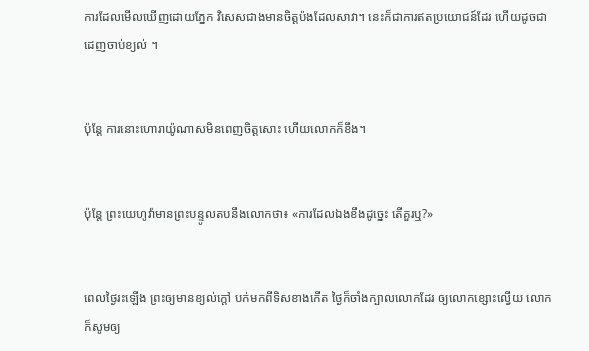ការដែលមើលឃើញដោយភ្នែក វិសេសជាងមានចិត្តប៉ងដែលសាវា។ នេះក៏ជាការឥតប្រយោជន៍ដែរ ហើយដូចជាដេញចាប់ខ្យល់ ។


ប៉ុន្តែ ការនោះហោរាយ៉ូណាសមិនពេញចិត្តសោះ ហើយលោកក៏ខឹង។


ប៉ុន្តែ ព្រះ‌យេហូវ៉ាមានព្រះ‌បន្ទូលតបនឹងលោកថា៖ «ការដែលឯងខឹងដូច្នេះ តើគួរឬ?»


ពេលថ្ងៃរះឡើង ព្រះឲ្យមានខ្យល់ក្តៅ បក់មកពីទិសខាងកើត ថ្ងៃក៏ចាំងក្បាលលោកដែរ ឲ្យលោកខ្សោះល្វើយ លោកក៏សូមឲ្យ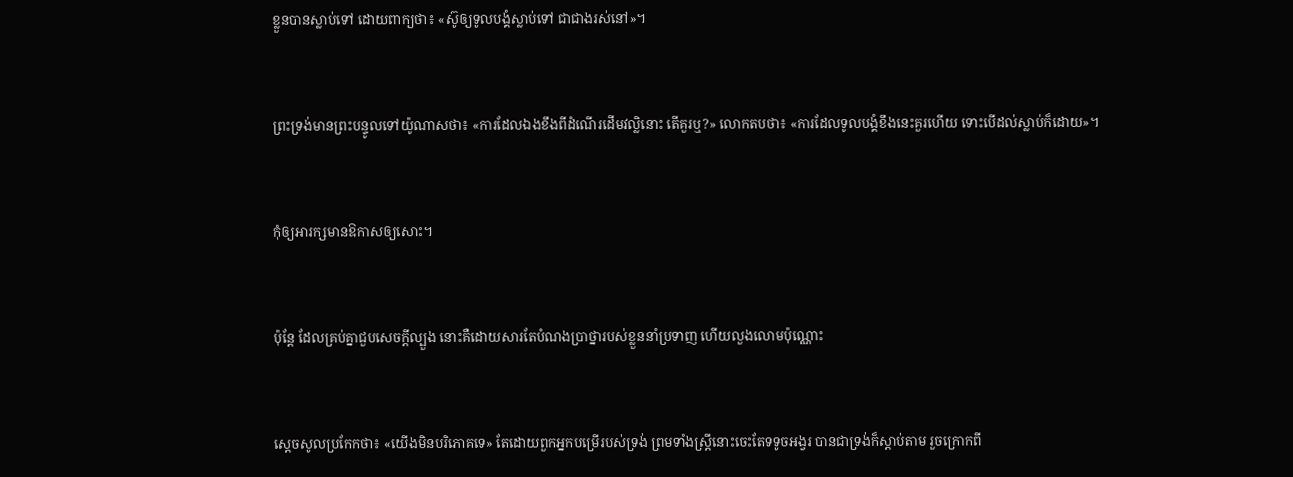ខ្លួនបានស្លាប់ទៅ ដោយពាក្យថា៖ «ស៊ូឲ្យទូល‌បង្គំស្លាប់ទៅ ជាជាងរស់នៅ»។


ព្រះ‌ទ្រង់មានព្រះ‌បន្ទូលទៅយ៉ូណាសថា៖ «ការដែលឯងខឹងពីដំណើរដើមវល្លិនោះ តើគួរឬ?» លោកតបថា៖ «ការដែលទូល‌បង្គំខឹងនេះគួរហើយ ទោះបើដល់ស្លាប់ក៏ដោយ»។


កុំឲ្យអារក្សមានឱកាសឲ្យសោះ។


ប៉ុន្ដែ ដែលគ្រប់គ្នាជួបសេចក្ដីល្បួង នោះគឺដោយសារតែបំណងប្រាថ្នារបស់ខ្លួននាំប្រទាញ ហើយលួងលោមប៉ុណ្ណោះ


ស្ដេចសូលប្រកែកថា៖ «យើងមិនបរិ‌ភោគទេ» តែដោយពួកអ្នកបម្រើរបស់ទ្រង់ ព្រមទាំងស្ត្រីនោះចេះតែទទូចអង្វរ បានជាទ្រង់ក៏ស្តាប់តាម រួចក្រោកពី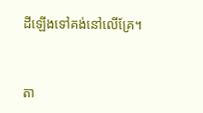ដីឡើងទៅគង់នៅលើគ្រែ។


តា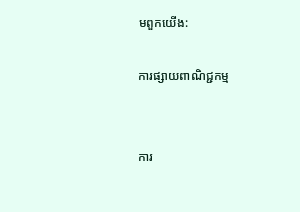មពួកយើង:

ការផ្សាយពាណិជ្ជកម្ម


ការ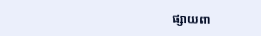ផ្សាយពា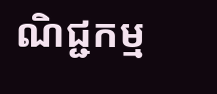ណិជ្ជកម្ម